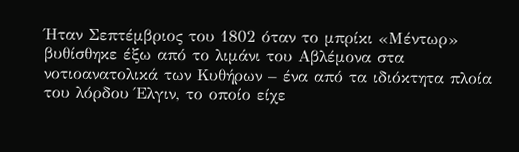Ήταν Σεπτέμβριος του 1802 όταν το μπρίκι «Μέντωρ» βυθίσθηκε έξω από το λιμάνι του Αβλέμονα στα νοτιοανατολικά των Κυθήρων – ένα από τα ιδιόκτητα πλοία του λόρδου Έλγιν, το οποίο είχε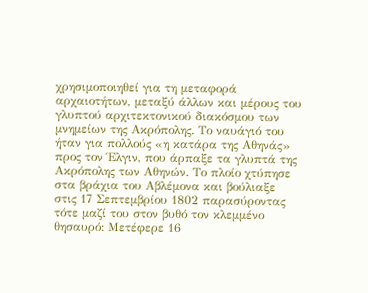χρησιμοποιηθεί για τη μεταφορά αρχαιοτήτων, μεταξύ άλλων και μέρους του γλυπτού αρχιτεκτονικού διακόσμου των μνημείων της Ακρόπολης. Το ναυάγιό του ήταν για πολλούς «η κατάρα της Αθηνάς» προς τον Έλγιν, που άρπαξε τα γλυπτά της Ακρόπολης των Αθηνών. Το πλοίο χτύπησε στα βράχια του Αβλέμονα και βούλιαξε στις 17 Σεπτεμβρίου 1802 παρασύροντας τότε μαζί του στον βυθό τον κλεμμένο θησαυρό: Μετέφερε 16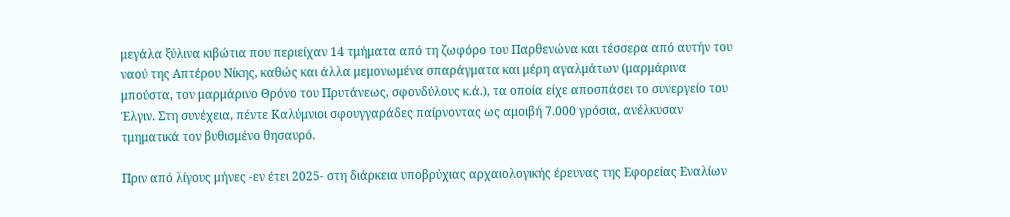μεγάλα ξύλινα κιβώτια που περιείχαν 14 τμήματα από τη ζωφόρο του Παρθενώνα και τέσσερα από αυτήν του ναού της Απτέρου Νίκης, καθώς και άλλα μεμονωμένα σπαράγματα και μέρη αγαλμάτων (μαρμάρινα μπούστα, τον μαρμάρινο Θρόνο του Πρυτάνεως, σφονδύλους κ.ά.), τα οποία είχε αποσπάσει το συνεργείο του Έλγιν. Στη συνέχεια, πέντε Καλύμνιοι σφουγγαράδες παίρνοντας ως αμοιβή 7.000 γρόσια, ανέλκυσαν τμηματικά τον βυθισμένο θησαυρό.

Πριν από λίγους μήνες -εν έτει 2025- στη διάρκεια υποβρύχιας αρχαιολογικής έρευνας της Εφορείας Εναλίων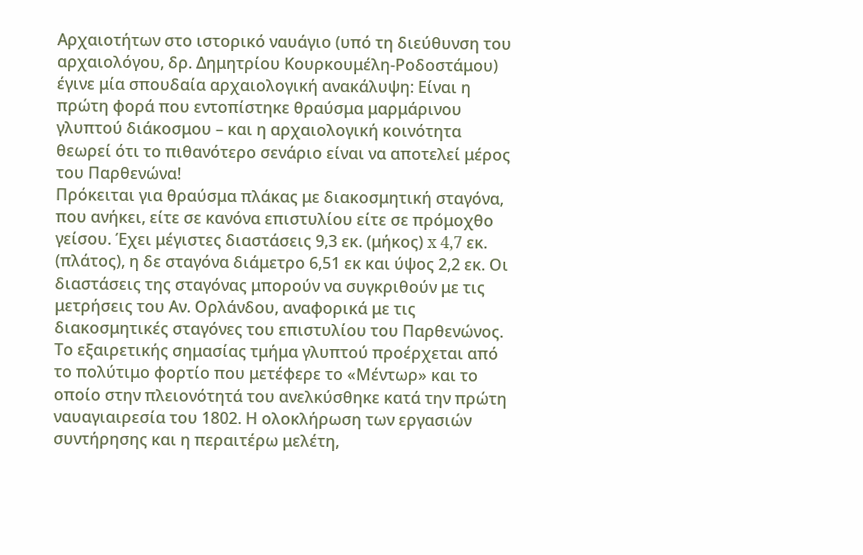Αρχαιοτήτων στο ιστορικό ναυάγιο (υπό τη διεύθυνση του αρχαιολόγου, δρ. Δημητρίου Κουρκουμέλη-Ροδοστάμου) έγινε μία σπουδαία αρχαιολογική ανακάλυψη: Είναι η πρώτη φορά που εντοπίστηκε θραύσμα μαρμάρινου γλυπτού διάκοσμου – και η αρχαιολογική κοινότητα θεωρεί ότι το πιθανότερο σενάριο είναι να αποτελεί μέρος του Παρθενώνα!
Πρόκειται για θραύσμα πλάκας με διακοσμητική σταγόνα, που ανήκει, είτε σε κανόνα επιστυλίου είτε σε πρόμοχθο γείσου. Έχει μέγιστες διαστάσεις 9,3 εκ. (μήκος) x 4,7 εκ. (πλάτος), η δε σταγόνα διάμετρο 6,51 εκ και ύψος 2,2 εκ. Οι διαστάσεις της σταγόνας μπορούν να συγκριθούν με τις μετρήσεις του Αν. Ορλάνδου, αναφορικά με τις διακοσμητικές σταγόνες του επιστυλίου του Παρθενώνος. Το εξαιρετικής σημασίας τμήμα γλυπτού προέρχεται από το πολύτιμο φορτίο που μετέφερε το «Μέντωρ» και το οποίο στην πλειονότητά του ανελκύσθηκε κατά την πρώτη ναυαγιαιρεσία του 1802. Η ολοκλήρωση των εργασιών συντήρησης και η περαιτέρω μελέτη,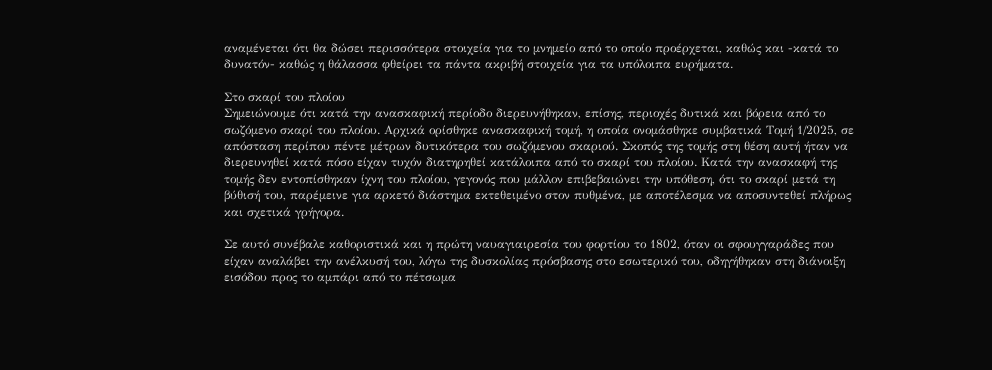αναμένεται ότι θα δώσει περισσότερα στοιχεία για το μνημείο από το οποίο προέρχεται, καθώς και -κατά το δυνατόν- καθώς η θάλασσα φθείρει τα πάντα ακριβή στοιχεία για τα υπόλοιπα ευρήματα.

Στο σκαρί του πλοίου
Σημειώνουμε ότι κατά την ανασκαφική περίοδο διερευνήθηκαν, επίσης, περιοχές δυτικά και βόρεια από το σωζόμενο σκαρί του πλοίου. Αρχικά ορίσθηκε ανασκαφική τομή, η οποία ονομάσθηκε συμβατικά Τομή 1/2025, σε απόσταση περίπου πέντε μέτρων δυτικότερα του σωζόμενου σκαριού. Σκοπός της τομής στη θέση αυτή ήταν να διερευνηθεί κατά πόσο είχαν τυχόν διατηρηθεί κατάλοιπα από το σκαρί του πλοίου. Κατά την ανασκαφή της τομής δεν εντοπίσθηκαν ίχνη του πλοίου, γεγονός που μάλλον επιβεβαιώνει την υπόθεση, ότι το σκαρί μετά τη βύθισή του, παρέμεινε για αρκετό διάστημα εκτεθειμένο στον πυθμένα, με αποτέλεσμα να αποσυντεθεί πλήρως και σχετικά γρήγορα.

Σε αυτό συνέβαλε καθοριστικά και η πρώτη ναυαγιαιρεσία του φορτίου το 1802, όταν οι σφουγγαράδες που είχαν αναλάβει την ανέλκυσή του, λόγω της δυσκολίας πρόσβασης στο εσωτερικό του, οδηγήθηκαν στη διάνοιξη εισόδου προς το αμπάρι από το πέτσωμα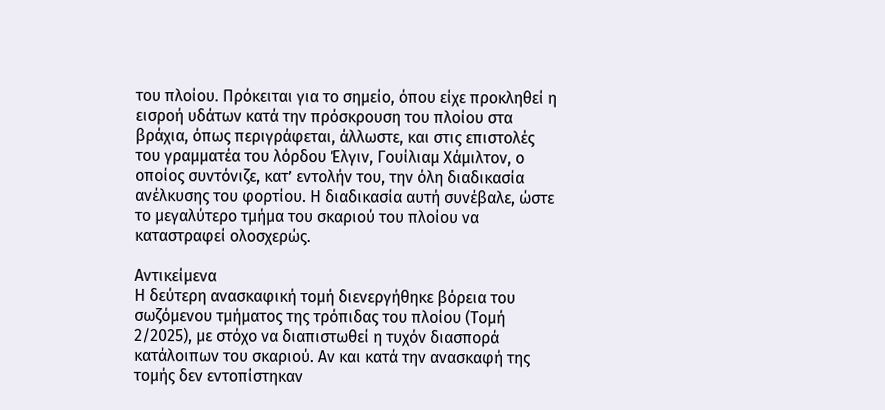του πλοίου. Πρόκειται για το σημείο, όπου είχε προκληθεί η εισροή υδάτων κατά την πρόσκρουση του πλοίου στα βράχια, όπως περιγράφεται, άλλωστε, και στις επιστολές του γραμματέα του λόρδου Έλγιν, Γουίλιαμ Χάμιλτον, ο οποίος συντόνιζε, κατ’ εντολήν του, την όλη διαδικασία ανέλκυσης του φορτίου. Η διαδικασία αυτή συνέβαλε, ώστε το μεγαλύτερο τμήμα του σκαριού του πλοίου να καταστραφεί ολοσχερώς.

Αντικείμενα
Η δεύτερη ανασκαφική τομή διενεργήθηκε βόρεια του σωζόμενου τμήματος της τρόπιδας του πλοίου (Τομή 2/2025), με στόχο να διαπιστωθεί η τυχόν διασπορά κατάλοιπων του σκαριού. Αν και κατά την ανασκαφή της τομής δεν εντοπίστηκαν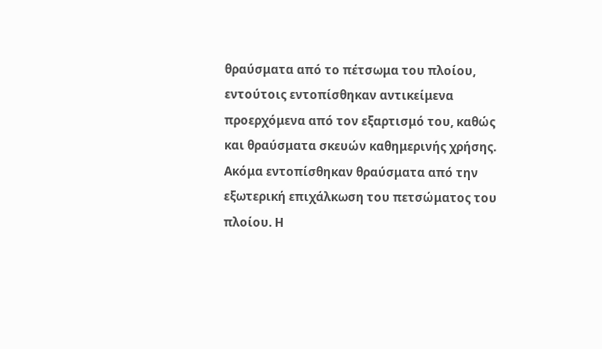θραύσματα από το πέτσωμα του πλοίου, εντούτοις εντοπίσθηκαν αντικείμενα προερχόμενα από τον εξαρτισμό του, καθώς και θραύσματα σκευών καθημερινής χρήσης. Ακόμα εντοπίσθηκαν θραύσματα από την εξωτερική επιχάλκωση του πετσώματος του πλοίου. Η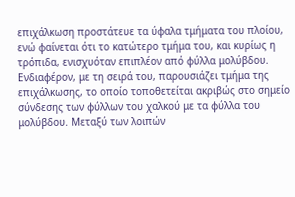επιχάλκωση προστάτευε τα ύφαλα τμήματα του πλοίου, ενώ φαίνεται ότι το κατώτερο τμήμα του, και κυρίως η τρόπιδα, ενισχυόταν επιπλέον από φύλλα μολύβδου.
Ενδιαφέρον, με τη σειρά του, παρουσιάζει τμήμα της επιχάλκωσης, το οποίο τοποθετείται ακριβώς στο σημείο σύνδεσης των φύλλων του χαλκού με τα φύλλα του μολύβδου. Μεταξύ των λοιπών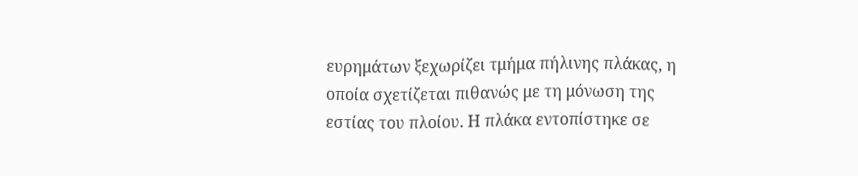ευρημάτων ξεχωρίζει τμήμα πήλινης πλάκας, η οποία σχετίζεται πιθανώς με τη μόνωση της εστίας του πλοίου. Η πλάκα εντοπίστηκε σε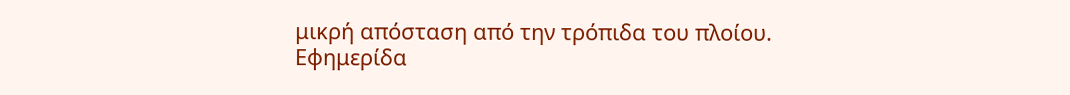μικρή απόσταση από την τρόπιδα του πλοίου.
Εφημερίδα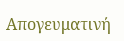Απογευματινή